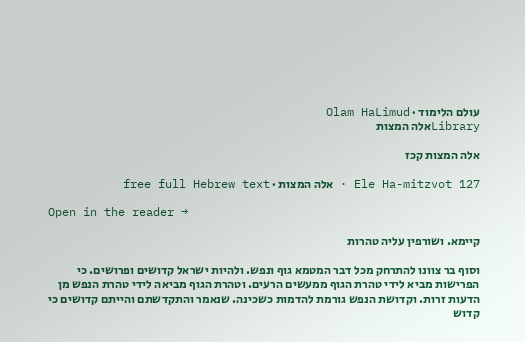עולם הלימוד · Olam HaLimud
Libraryאלה המצות

אלה המצות קכז

Ele Ha-mitzvot 127 · אלה המצות · free full Hebrew text

Open in the reader →

קיימא. ושורפין עליה טהרות

וסוף בר צוונו להתרחק מכל דבר המטמא גוף ונפש. ולהיות ישראל קדושים ופרושים. כי הפרישות מביא לידי טהרת הגוף ממעשים הרעים. וטהרת הגוף מביאה לידי טהרת הנפש מן הדעות זרות. וקדושת הנפש גורמת להדמות כשכינה. שנאמר והתקדשתם והייתם קדושים כי קדוש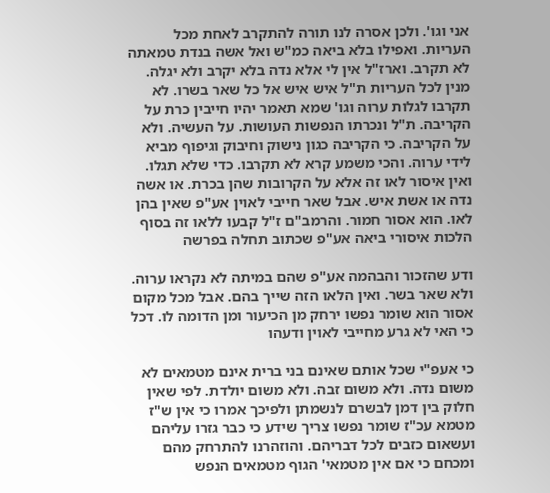אני וגו'. ולכן אסרה לנו תורה להתקרב לאחת מכל העריות. ואפילו בלא ביאה כמ"ש ואל אשה בנדת טמאתה לא תקרב. וארז"ל אין לי אלא נדה בלא יקרב ולא יגלה. מנין לכל העריות ת"ל איש איש אל כל שאר בשרו. לא תקרבו לגלות ערוה וגו' שמא תאמר יהיו חייבין כרת על הקריבה. ת"ל ונכרתו הנפשות העושות. על העשיה. ולא על הקריבה. כי הקריבה כגון נישוק וחיבוק וגיפוף מביא לידי ערוה. והכי משמע קרא לא תקרבו. כדי שלא תגלו. ואין איסור לאו זה אלא על הקרובות שהן בכרת. או אשה נדה או אשת איש. אבל שאר חייבי לאוין אע"פ שאין בהן לאו. הוא אסור חמור. והרמב"ם ז"ל קבעו ללאו זה בסוף הלכות איסורי ביאה אע"פ שכתוב תחלה בפרשה

ודע שהזכור והבהמה אע"פ שהם במיתה לא נקראו ערוה. ולא שאר בשר. ואין הלאו הזה שייך בהם. אבל מכל מקום אסור הוא שומר נפשו ירחק מן הכיעור ומן הדומה לו. דכל כי האי לא גרע מחייבי לאוין ודעהו

כי אעפ"י שכל אותם שאינם בני ברית אינם מטמאים לא משום נדה. ולא משום זבה. ולא משום יולדת. לפי שאין חלוק בין דמן לבשרם לנשמתן ולפיכך אמרו כי אין ש"ז מטמא עכ"ז שומר נפשו צריך שידע כי כבר גזרו עליהם ועשאום כזבים לכל דבריהם. והוזהרנו להתרחק מהם ומכחם כי אם אין מטמאי' הגוף מטמאים הנפש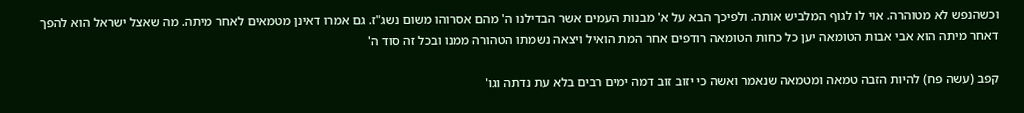וכשהנפש לא מטוהרה. אוי לו לגוף המלביש אותה. ולפיכך הבא על א' מבנות העמים אשר הבדילנו ה' מהם אסרוהו משום נשג"ז. גם אמרו דאינן מטמאים לאחר מיתה. מה שאצל ישראל הוא להפך דאחר מיתה הוא אבי אבות הטומאה יען כל כחות הטומאה רודפים אחר המת הואיל ויצאה נשמתו הטהורה ממנו ובכל זה סוד ה'

קפב (עשה פח) להיות הזבה טמאה ומטמאה שנאמר ואשה כי יזוב זוב דמה ימים רבים בלא עת נדתה וגו'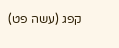קפג (עשה פט)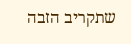שתקריב הזבה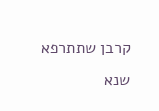קרבן שתתרפא שנא